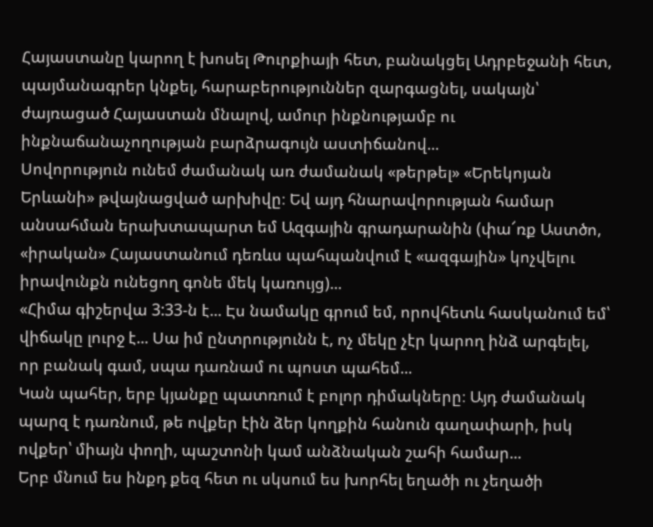Հայաստանը կարող է խոսել Թուրքիայի հետ, բանակցել Ադրբեջանի հետ, պայմանագրեր կնքել, հարաբերություններ զարգացնել, սակայն՝ ժայռացած Հայաստան մնալով, ամուր ինքնությամբ ու ինքնաճանաչողության բարձրագույն աստիճանով...
Սովորություն ունեմ ժամանակ առ ժամանակ «թերթել» «Երեկոյան Երևանի» թվայնացված արխիվը։ Եվ այդ հնարավորության համար անսահման երախտապարտ եմ Ազգային գրադարանին (փա՜ռք Աստծո, «իրական» Հայաստանում դեռևս պահպանվում է «ազգային» կոչվելու իրավունքն ունեցող գոնե մեկ կառույց)...
«Հիմա գիշերվա 3:33-ն է... Էս նամակը գրում եմ, որովհետև հասկանում եմ՝ վիճակը լուրջ է... Սա իմ ընտրությունն է, ոչ մեկը չէր կարող ինձ արգելել, որ բանակ գամ, սպա դառնամ ու պոստ պահեմ...
Կան պահեր, երբ կյանքը պատռում է բոլոր դիմակները։ Այդ ժամանակ պարզ է դառնում, թե ովքեր էին ձեր կողքին հանուն գաղափարի, իսկ ովքեր՝ միայն փողի, պաշտոնի կամ անձնական շահի համար...
Երբ մնում ես ինքդ քեզ հետ ու սկսում ես խորհել եղածի ու չեղածի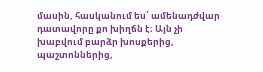մասին, հասկանում ես՝ ամենադժվար դատավորը քո խիղճն է։ Այն չի խաբվում բարձր խոսքերից, պաշտոններից,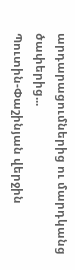արդարացումներից ու մարդկանց ծափերից...
Պուտին-Փաշինյան վերջին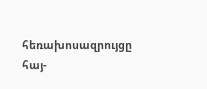հեռախոսազրույցը հայ-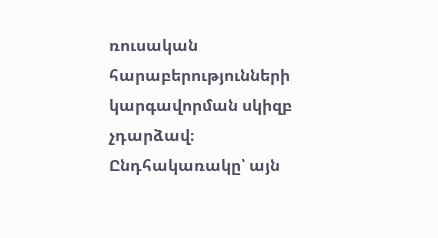ռուսական հարաբերությունների կարգավորման սկիզբ չդարձավ։ Ընդհակառակը՝ այն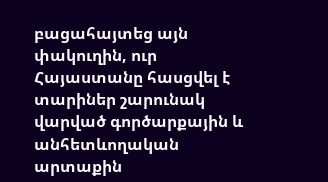բացահայտեց այն փակուղին, ուր Հայաստանը հասցվել է տարիներ շարունակ վարված գործարքային և անհետևողական արտաքին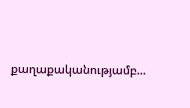քաղաքականությամբ...